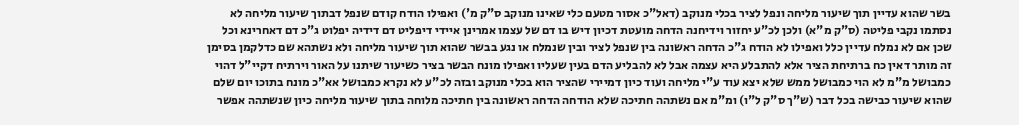בשר שהוא עדיין תוך שיעור מליחה ונפל לציר בכלי מנוקב (דאל"כ אסור מטעם כלי שאינו מנוקב ס"ק מ') ואפילו הודח קודם שנפל דבתוך שיעור מליחה לא נסתמו נקבי פליטה (ס"ק מ"א) ולכן לכ"ע יחזור וידיחנה הדחה מועטת דכיון דיש בו דם של עצמו אמרינן איידי דיפליט דם דידיה יפלוט ג"כ דם דאחרינא וכל שכן אם לא נמלח עדיין כלל ואפילו לא הודח ג"כ הדחה ראשונה בין שנפל לציר ובין שנמלח או נגע בבשר שהוא תוך שיעור מליחה ולא נשתהא שם כדלקמן בסימן זה מותר דאין כח ברתיחת הציר אלא להתבלע היא עצמה אבל לא להבליע הדם בעין שעליו ואפילו מונח הבשר בציר כשיעור שיתנו על האור וירתיח דקיי"ל דהוי כמבושל מ"מ לא הוי כמבושל ממש שלא יצא עוד ע"י מליחה ועוד כיון דמיירי שהציר הוא בכלי מנוקב ובזה לכ"ע לא נקרא כמבושל אא"כ מונח בתוכו יום שלם שהוא שיעור כבישה בכל דבר (ש"ך ס"ק ל"ו) ומ"מ אם נשתהה חתיכה שלא הודחה הדחה ראשונה בין חתיכה מלוחה בתוך שיעור מליחה כיון שנשתהה אפשר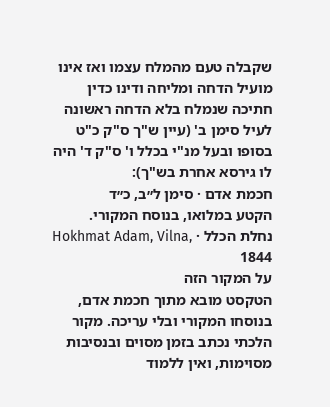שקבלה טעם מהמלח עצמו ואז אינו מועיל הדחה ומליחה ודינו כדין חתיכה שנמלח בלא הדחה ראשונה לעיל סימן ב' (עיין ש"ך ס"ק כ"ט בסופו ובעל מנ"י בכלל ו' ס"ק ד' היה לו גירסא אחרת בש"ך):
חכמת אדם · סימן ל״ב, כ״ד
הקטע במלואו, בנוסח המקורי.
נחלת הכלל · Hokhmat Adam, Vilna, 1844
על המקור הזה
הטקסט מובא מתוך חכמת אדם, בנוסחו המקורי ובלי עריכה. מקור הלכתי נכתב בזמן מסוים ובנסיבות מסוימות, ואין ללמוד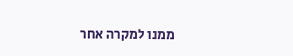ממנו למקרה אחר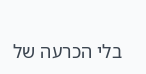בלי הכרעה של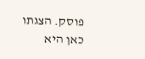פוסק. הצגתו כאן היא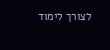לצורך לימוד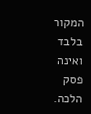המקור בלבד ואינה פסק הלכה.